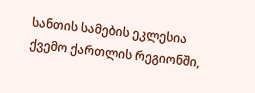სანთის სამების ეკლესია
ქვემო ქართლის რეგიონში,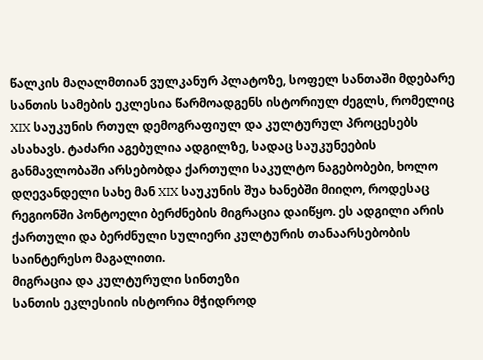წალკის მაღალმთიან ვულკანურ პლატოზე, სოფელ სანთაში მდებარე სანთის სამების ეკლესია წარმოადგენს ისტორიულ ძეგლს, რომელიც XIX საუკუნის რთულ დემოგრაფიულ და კულტურულ პროცესებს ასახავს. ტაძარი აგებულია ადგილზე, სადაც საუკუნეების განმავლობაში არსებობდა ქართული საკულტო ნაგებობები, ხოლო დღევანდელი სახე მან XIX საუკუნის შუა ხანებში მიიღო, როდესაც რეგიონში პონტოელი ბერძნების მიგრაცია დაიწყო. ეს ადგილი არის ქართული და ბერძნული სულიერი კულტურის თანაარსებობის საინტერესო მაგალითი.
მიგრაცია და კულტურული სინთეზი
სანთის ეკლესიის ისტორია მჭიდროდ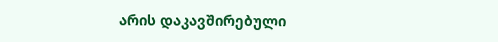არის დაკავშირებული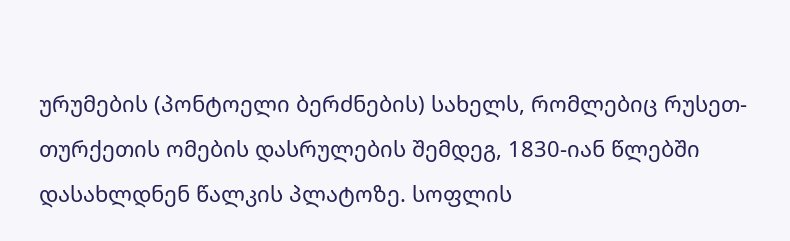ურუმების (პონტოელი ბერძნების) სახელს, რომლებიც რუსეთ-თურქეთის ომების დასრულების შემდეგ, 1830-იან წლებში დასახლდნენ წალკის პლატოზე. სოფლის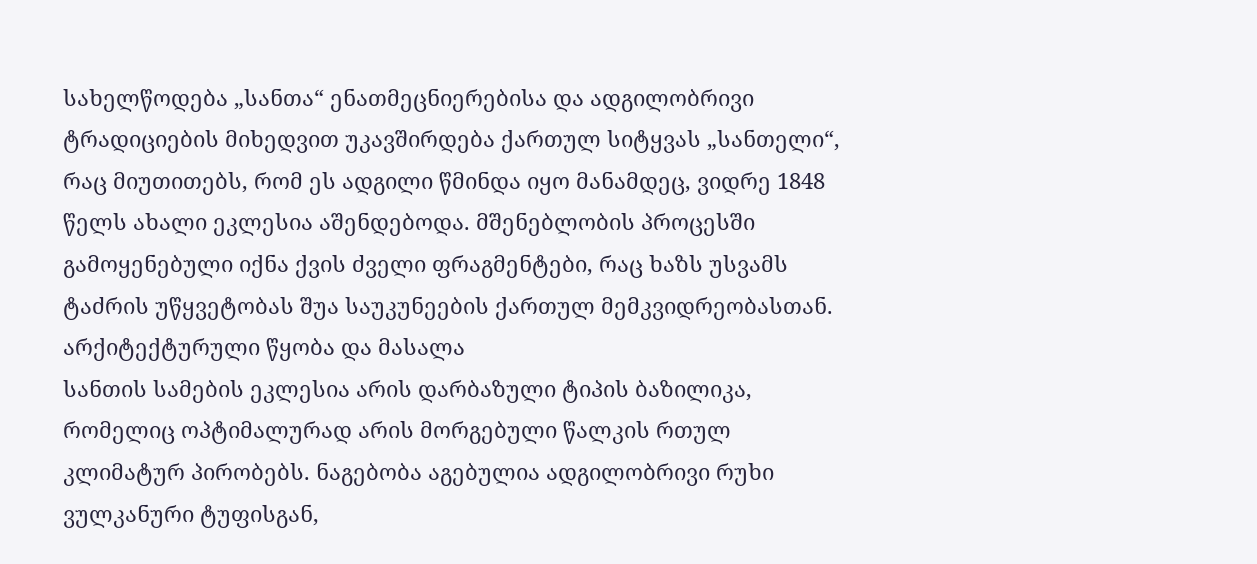სახელწოდება „სანთა“ ენათმეცნიერებისა და ადგილობრივი ტრადიციების მიხედვით უკავშირდება ქართულ სიტყვას „სანთელი“, რაც მიუთითებს, რომ ეს ადგილი წმინდა იყო მანამდეც, ვიდრე 1848 წელს ახალი ეკლესია აშენდებოდა. მშენებლობის პროცესში გამოყენებული იქნა ქვის ძველი ფრაგმენტები, რაც ხაზს უსვამს ტაძრის უწყვეტობას შუა საუკუნეების ქართულ მემკვიდრეობასთან.
არქიტექტურული წყობა და მასალა
სანთის სამების ეკლესია არის დარბაზული ტიპის ბაზილიკა, რომელიც ოპტიმალურად არის მორგებული წალკის რთულ კლიმატურ პირობებს. ნაგებობა აგებულია ადგილობრივი რუხი ვულკანური ტუფისგან,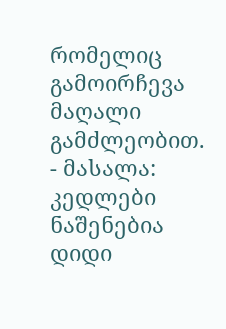რომელიც გამოირჩევა მაღალი გამძლეობით.
- მასალა: კედლები ნაშენებია დიდი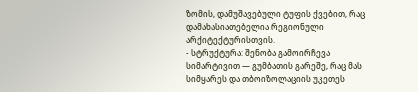ზომის, დამუშავებული ტუფის ქვებით, რაც დამახასიათებელია რეგიონული არქიტექტურისთვის.
- სტრუქტურა: შენობა გამოირჩევა სიმარტივით — გუმბათის გარეშე, რაც მას სიმყარეს და თბოიზოლაციის უკეთეს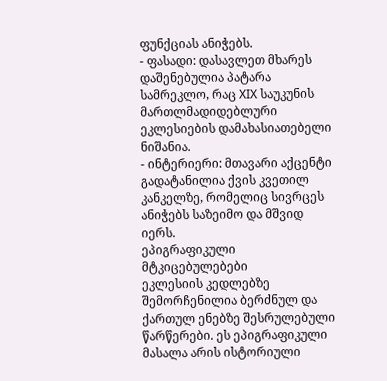ფუნქციას ანიჭებს.
- ფასადი: დასავლეთ მხარეს დაშენებულია პატარა სამრეკლო, რაც XIX საუკუნის მართლმადიდებლური ეკლესიების დამახასიათებელი ნიშანია.
- ინტერიერი: მთავარი აქცენტი გადატანილია ქვის კვეთილ კანკელზე, რომელიც სივრცეს ანიჭებს საზეიმო და მშვიდ იერს.
ეპიგრაფიკული მტკიცებულებები
ეკლესიის კედლებზე შემორჩენილია ბერძნულ და ქართულ ენებზე შესრულებული წარწერები. ეს ეპიგრაფიკული მასალა არის ისტორიული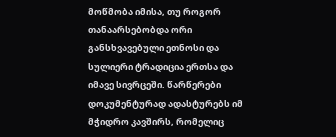მოწმობა იმისა, თუ როგორ თანაარსებობდა ორი განსხვავებული ეთნოსი და სულიერი ტრადიცია ერთსა და იმავე სივრცეში. წარწერები დოკუმენტურად ადასტურებს იმ მჭიდრო კავშირს, რომელიც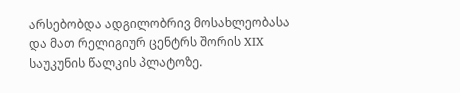არსებობდა ადგილობრივ მოსახლეობასა და მათ რელიგიურ ცენტრს შორის XIX საუკუნის წალკის პლატოზე.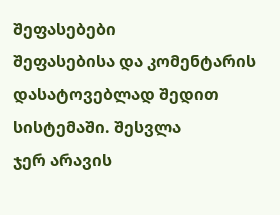შეფასებები
შეფასებისა და კომენტარის დასატოვებლად შედით სისტემაში. შესვლა
ჯერ არავის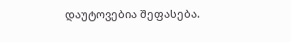დაუტოვებია შეფასება.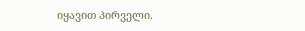იყავით პირველი.